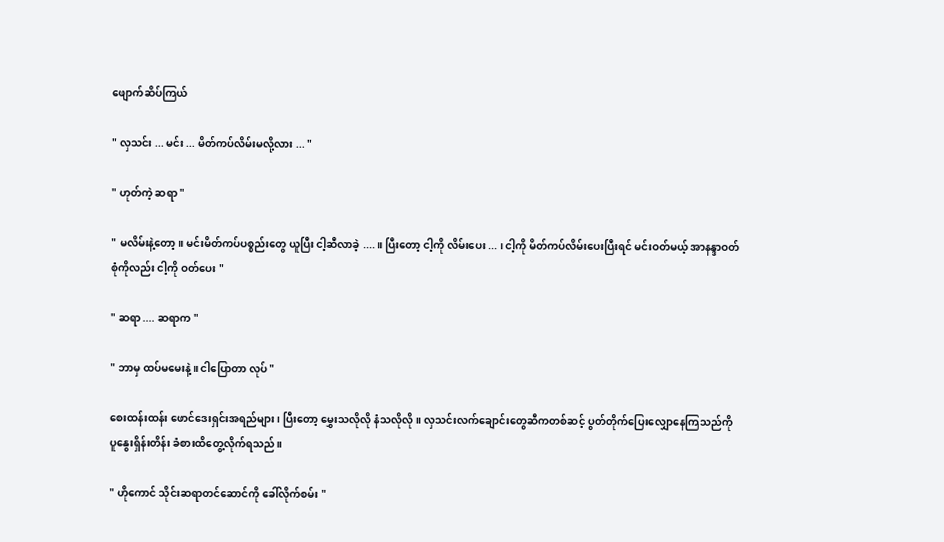ဖျောက်ဆိပ်ကြယ်

" လှသင်း ... မင်း ... မိတ်ကပ်လိမ်းမလို့လား ... "

" ဟုတ်ကဲ့ ဆရာ "

" မလိမ်းနဲ့တော့။ မင်းမိတ်ကပ်ပစ္စည်းတွေ ယူပြီး ငါ့ဆီလာခဲ့ ....။ ပြီးတော့ ငါ့ကို လိမ်းပေး ... ၊ ငါ့ကို မိတ်ကပ်လိမ်းပေးပြီးရင် မင်းဝတ်မယ့် အာနန္ဒာဝတ်စုံကိုလည်း ငါ့ကို ဝတ်ပေး "

" ဆရာ .... ဆရာက "

" ဘာမှ ထပ်မမေးနဲ့။ ငါပြောတာ လုပ် "

စေးထန်းထန်း ဖောင်ဒေးရှင်းအရည်များ၊ ပြီးတော့ မွှေးသလိုလို နံသလိုလို။ လှသင်းလက်ချောင်းတွေဆီကတစ်ဆင့် ပွတ်တိုက်ပြေးလျှောနေကြသည်ကို ပူနွေးရှိန်းတိန်း ခံစားထိတွေ့လိုက်ရသည်။

" ဟိုကောင် သိုင်းဆရာတင်ဆောင်ကို ခေါ်လိုက်စမ်း "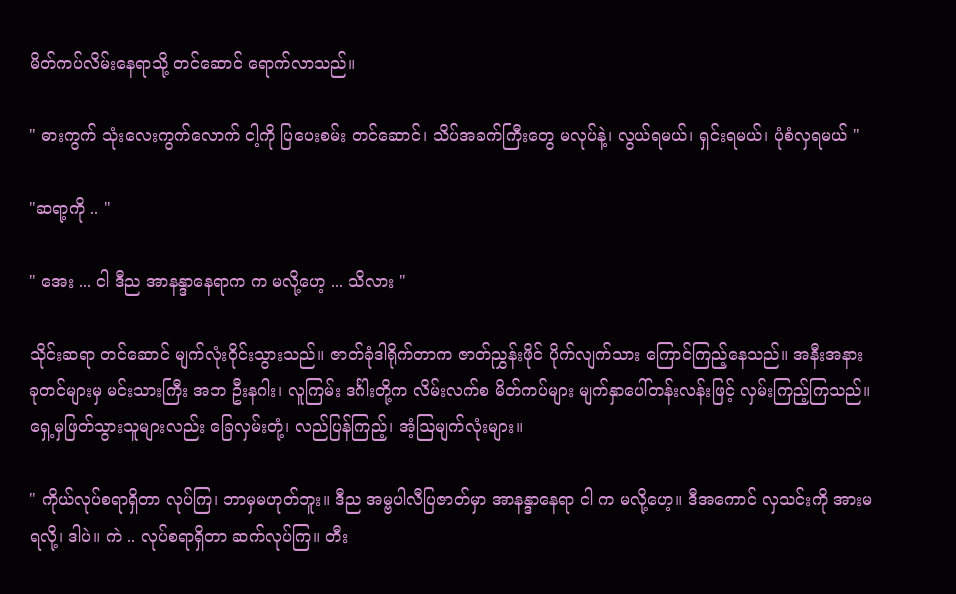မိတ်ကပ်လိမ်းနေရာသို့ တင်ဆောင် ရောက်လာသည်။

" ဓားကွက် သုံးလေးကွက်လောက် ငါ့ကို ပြပေးစမ်း တင်ဆောင်၊ သိပ်အခက်ကြီးတွေ မလုပ်နဲ့၊ လွယ်ရမယ်၊ ရှင်းရမယ်၊ ပုံစံလှရမယ် "

"ဆရာ့ကို .. "

" အေး ... ငါ ဒီည အာနန္ဒာနေရာက က မလို့ဟေ့ ... သိလား "

သိုင်းဆရာ တင်ဆောင် မျက်လုံးဝိုင်းသွားသည်။ ဇာတ်ခုံဒါရိုက်တာက ဇာတ်ညွှန်းဖိုင် ပိုက်လျက်သား ကြောင်ကြည့်နေသည်။ အနီးအနား ခုတင်များမှ မင်းသားကြီး အဘ ဦးနဂါး၊ လူကြမ်း ဒင်္ဂါးတို့က လိမ်းလက်စ မိတ်ကပ်များ မျက်နှာပေါ်တန်းလန်းဖြင့် လှမ်းကြည့်ကြသည်။ ရှေ့မှဖြတ်သွားသူများလည်း ခြေလှမ်းတုံ့၊ လည်ပြန်ကြည့်၊ အံ့ဩမျက်လုံးများ။

" ကိုယ်လုပ်စရာရှိတာ လုပ်ကြ၊ ဘာမှမဟုတ်ဘူး။ ဒီည အမ္ဗပါလီပြဇာတ်မှာ အာနန္ဒာနေရာ ငါ က မလို့ဟေ့။ ဒီအကောင် လှသင်းကို အားမရလို့၊ ဒါပဲ။ ကဲ .. လုပ်စရာရှိတာ ဆက်လုပ်ကြ။ တီး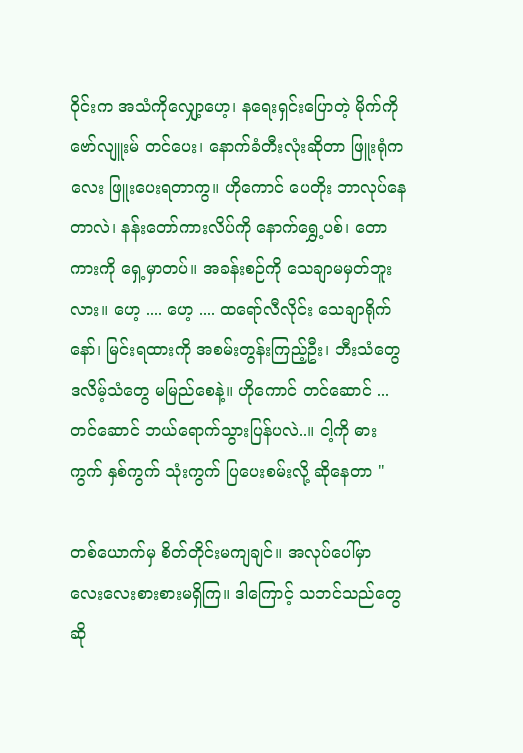ဝိုင်းက အသံကိုလျှော့ဟေ့၊ နရေးရှင်းပြောတဲ့ မိုက်ကို ဗော်လျူးမ် တင်ပေး၊ နောက်ခံတီးလုံးဆိုတာ ဖြူးရုံကလေး ဖြူးပေးရတာကွ။ ဟိုကောင် ပေတိုး ဘာလုပ်နေတာလဲ၊ နန်းတော်ကားလိပ်ကို နောက်ရွှေ့ပစ်၊ တောကားကို ရှေ့မှာတပ်။ အခန်းစဉ်ကို သေချာမမှတ်ဘူးလား။ ဟေ့ .... ဟေ့ .... ထရော်လီလိုင်း သေချာရိုက်နော်၊ မြင်းရထားကို အစမ်းတွန်းကြည့်ဦး၊ ဘီးသံတွေ ဒလိမ့်သံတွေ မမြည်စေနဲ့။ ဟိုကောင် တင်ဆောင် ... တင်ဆောင် ဘယ်ရောက်သွားပြန်ပလဲ..။ ငါ့ကို ဓားကွက် နှစ်ကွက် သုံးကွက် ပြပေးစမ်းလို့ ဆိုနေတာ "

တစ်ယောက်မှ စိတ်တိုင်းမကျချင်။ အလုပ်ပေါ်မှာ လေးလေးစားစားမရှိကြ။ ဒါကြောင့် သဘင်သည်တွေဆို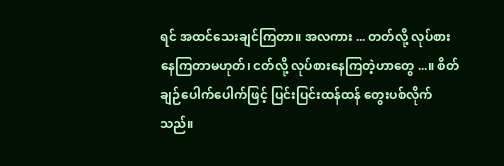ရင် အထင်သေးချင်ကြတာ။ အလကား ... တတ်လို့ လုပ်စားနေကြတာမဟုတ်၊ ငတ်လို့ လုပ်စားနေကြတဲ့ဟာတွေ ...။ စိတ်ချဉ်ပေါက်ပေါက်ဖြင့် ပြင်းပြင်းထန်ထန် တွေးပစ်လိုက်သည်။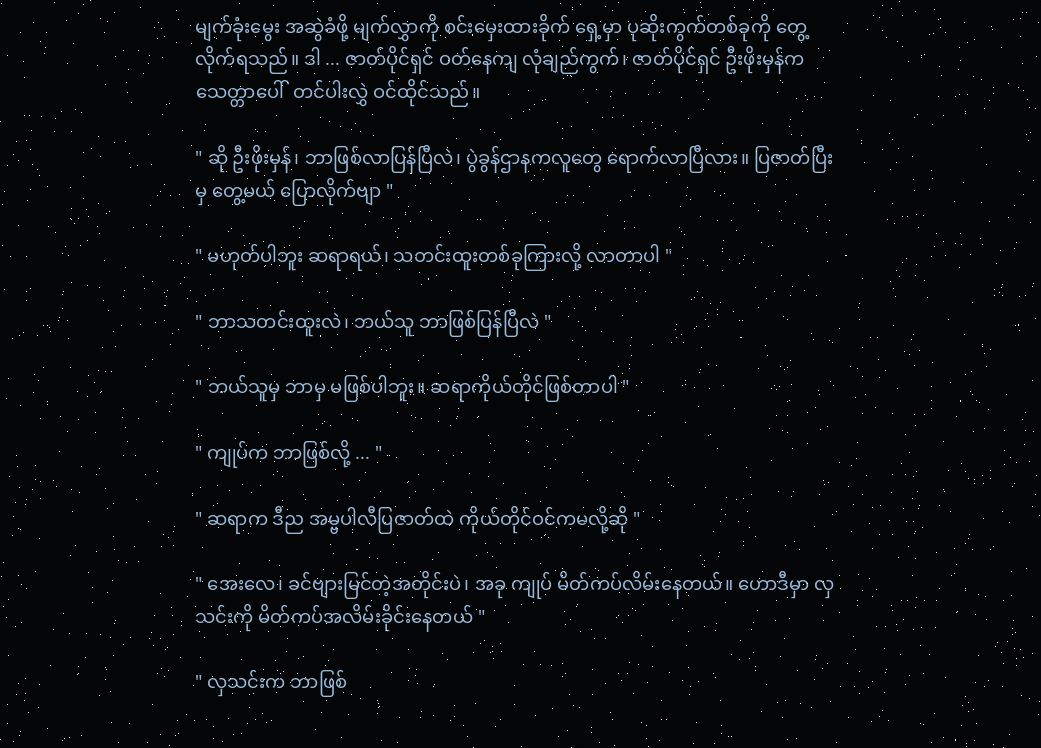မျက်ခုံးမွေး အဆွဲခံဖို့ မျက်လွှာကို စင်းမှေးထားခိုက် ရှေ့မှာ ပုဆိုးကွက်တစ်ခုကို တွေ့လိုက်ရသည်။ ဒါ ... ဇာတ်ပိုင်ရှင် ဝတ်နေကျ လုံချည်ကွက်၊ ဇာတ်ပိုင်ရှင် ဦးဖိုးမှန်က သေတ္တာပေါ်  တင်ပါးလွှဲ ဝင်ထိုင်သည်။

" ဆို ဦးဖိုးမှန်၊ ဘာဖြစ်လာပြန်ပြီလဲ၊ ပွဲခွန်ဌာနကလူတွေ ရောက်လာပြီလား။ ပြဇာတ်ပြီးမှ တွေ့မယ် ပြောလိုက်ဗျာ "

" မဟုတ်ပါဘူး ဆရာရယ်၊ သတင်းထူးတစ်ခုကြားလို့ လာတာပါ "

" ဘာသတင်းထူးလဲ၊ ဘယ်သူ ဘာဖြစ်ပြန်ပြီလဲ "

" ဘယ်သူမှ ဘာမှ မဖြစ်ပါဘူး။ ဆရာကိုယ်တိုင်ဖြစ်တာပါ "

" ကျုပ်က ဘာဖြစ်လို့ ... "

" ဆရာက ဒီည အမ္ဗပါလီပြဇာတ်ထဲ ကိုယ်တိုင်ဝင်ကမလို့ဆို "

" အေးလေ၊ ခင်ဗျားမြင်တဲ့အတိုင်းပဲ၊ အခု ကျုပ် မိတ်ကပ်လိမ်းနေတယ်။ ဟောဒီမှာ လှသင်းကို မိတ်ကပ်အလိမ်းခိုင်းနေတယ် "

" လှသင်းက ဘာဖြစ်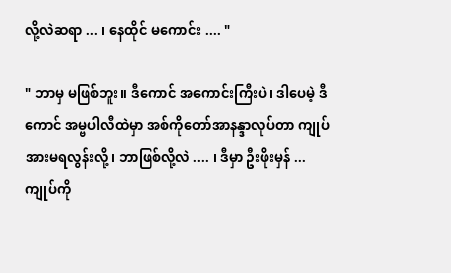လို့လဲဆရာ ... ၊ နေထိုင် မကောင်း .... "

" ဘာမှ မဖြစ်ဘူး။ ဒီကောင် အကောင်းကြီးပဲ၊ ဒါပေမဲ့ ဒီကောင် အမ္ဗပါလီထဲမှာ အစ်ကိုတော်အာနန္ဒာလုပ်တာ ကျုပ် အားမရလွန်းလို့၊ ဘာဖြစ်လို့လဲ .... ၊ ဒီမှာ ဦးဖိုးမှန် ...ကျုပ်ကို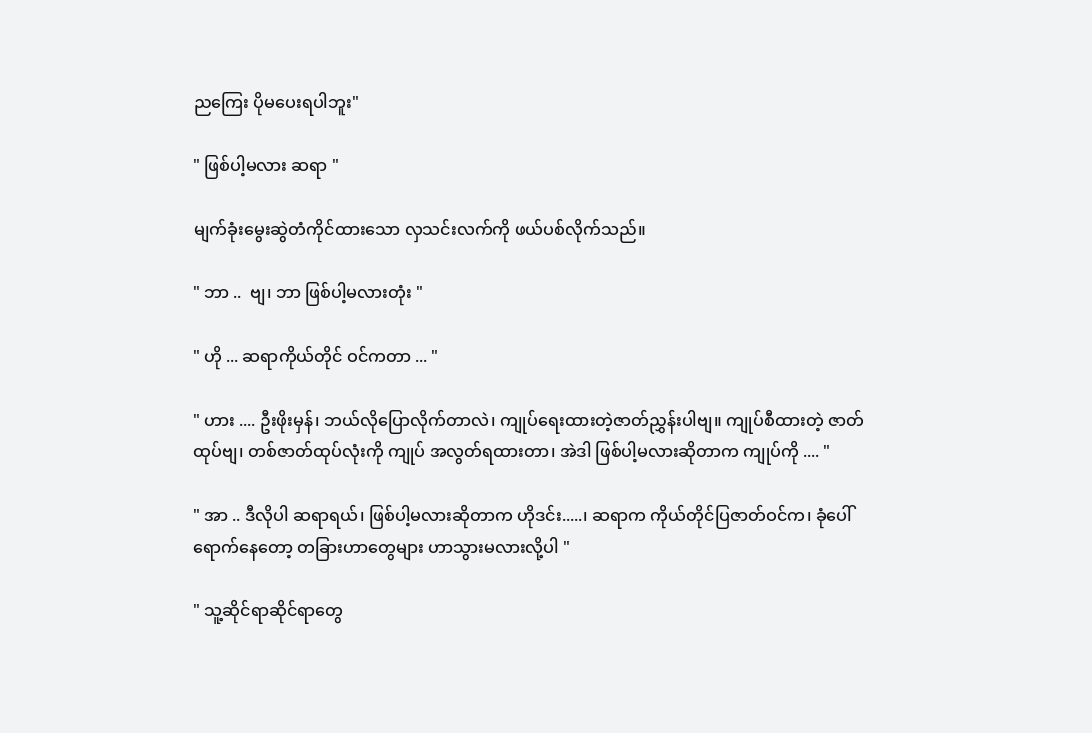ညကြေး ပိုမပေးရပါဘူး"

" ဖြစ်ပါ့မလား ဆရာ "

မျက်ခုံးမွေးဆွဲတံကိုင်ထားသော လှသင်းလက်ကို ဖယ်ပစ်လိုက်သည်။

" ဘာ ..  ဗျ၊ ဘာ ဖြစ်ပါ့မလားတုံး "

" ဟို ... ဆရာကိုယ်တိုင် ဝင်ကတာ ... "

" ဟား .... ဦးဖိုးမှန်၊ ဘယ်လိုပြောလိုက်တာလဲ၊ ကျုပ်ရေးထားတဲ့ဇာတ်ညွှန်းပါဗျ။ ကျုပ်စီထားတဲ့ ဇာတ်ထုပ်ဗျ၊ တစ်ဇာတ်ထုပ်လုံးကို ကျုပ် အလွတ်ရထားတာ၊ အဲဒါ ဖြစ်ပါ့မလားဆိုတာက ကျုပ်ကို .... "

" အာ .. ဒီလိုပါ ဆရာရယ်၊ ဖြစ်ပါ့မလားဆိုတာက ဟိုဒင်း.....၊ ဆရာက ကိုယ်တိုင်ပြဇာတ်ဝင်က၊ ခုံပေါ်ရောက်နေတော့ တခြားဟာတွေများ ဟာသွားမလားလို့ပါ "

" သူ့ဆိုင်ရာဆိုင်ရာတွေ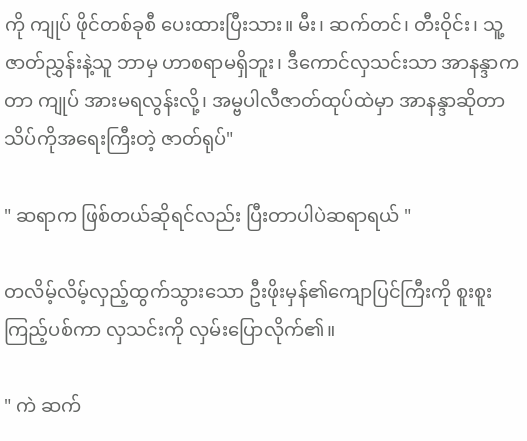ကို ကျုပ် ဖိုင်တစ်ခုစီ ပေးထားပြီးသား။ မီး၊ ဆက်တင်၊ တီးဝိုင်း၊ သူ့ဇာတ်ညွှန်းနဲ့သူ ဘာမှ ဟာစရာမရှိဘူး၊ ဒီကောင်လှသင်းသာ အာနန္ဒာကတာ ကျုပ် အားမရလွန်းလို့၊ အမ္ဗပါလီဇာတ်ထုပ်ထဲမှာ အာနန္ဒာဆိုတာ သိပ်ကိုအရေးကြီးတဲ့ ဇာတ်ရုပ်"

" ဆရာက ဖြစ်တယ်ဆိုရင်လည်း ပြီးတာပါပဲဆရာရယ် "

တလိမ့်လိမ့်လှည့်ထွက်သွားသော ဦးဖိုးမှန်၏ကျောပြင်ကြီးကို စူးစူးကြည့်ပစ်ကာ လှသင်းကို လှမ်းပြောလိုက်၏။

" ကဲ ဆက်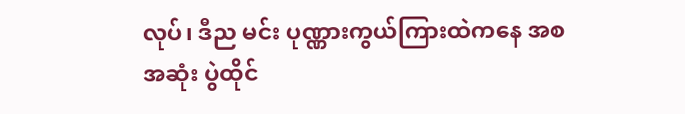လုပ်၊ ဒီည မင်း ပုဏ္ဏားကွယ်ကြားထဲကနေ အစအဆုံး ပွဲထိုင်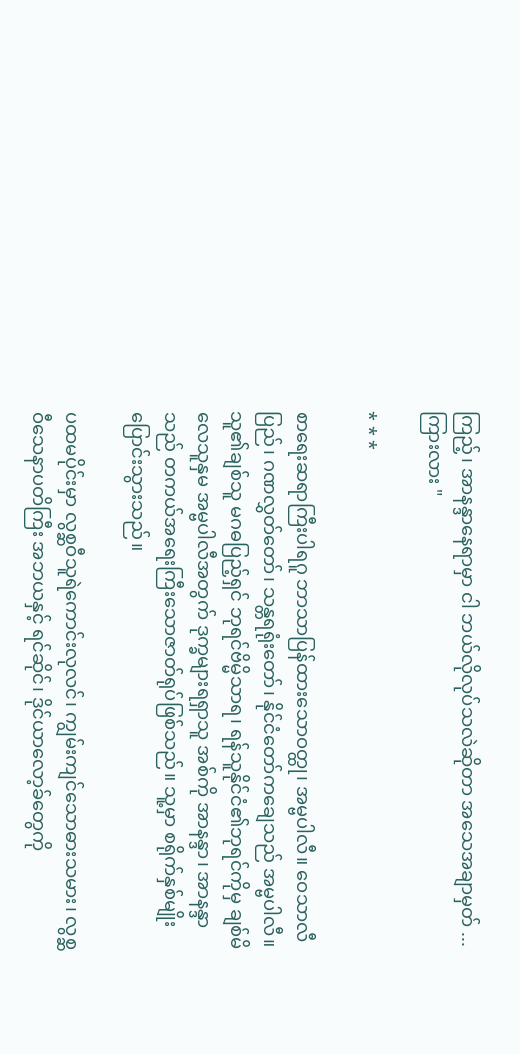ကြည့်၊ အာနန္ဒာနေရာမှာ ငါ ဘယ်လိုလုပ်သလဲဆိုတာ အသေအချာမှတ် ... ကြားလား "

* * *

စာရေးဆရာကြီးပါရဂူ ဘာသာပြန်ထားသောဝတ္ထု၊ အမ္ဗပါလီ။ ဝေသာလီပြည်၊ ဂဏလွှတ်တော်၊ သန္တရရုံးတော်၊ နိုင်ငံတော်ကချေသည် အမ္ဗပါလီ။ သူ၏ချစ်သူ မဂဓပြည့်ရှင် ဘုရင်ဗိမ္မိသာရ၊ ရန်သူနိုင်ငံ၏ဘုရင်ကိုမှ ချစ်မိလေသူနှမ အမ္ဗပါလီအတွက် ဒုက္ခများရရှာသူ အစ်ကို အာနန္ဒာ၊ အာနန္ဒာသည် တကယ်အရေးကြီးသောဇာတ်ရုပ်ဖြစ်သည်။ သူ့မှာ စရိုက်နှစ်မျိုး ပြောင်းသွားသည်။

ပထမပိုင်းမှာ လွစ္ဆဝီသူရဲကောင်းလုလင်၊ ကျွမ်းကျင်သောဓားသမား၊ လွစ္ဆဝီသေနာပတိကြီး အဘယနှင့် ရင်ဆိုင်၊ ဒိုင်ယာလော့ခ်တွေကို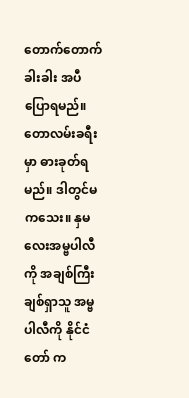တောက်တောက်ခါးခါး အပီပြောရမည်။ တောလမ်းခရီးမှာ ဓားခုတ်ရမည်။ ဒါတွင်မကသေး။ နှမလေးအမ္ဗပါလီကို အချစ်ကြီးချစ်ရှာသူ အမ္ဗပါလီကို နိုင်ငံတော် က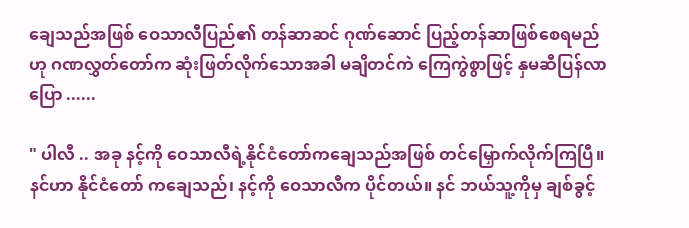ချေသည်အဖြစ် ဝေသာလီပြည်၏ တန်ဆာဆင် ဂုဏ်ဆောင် ပြည့်တန်ဆာဖြစ်စေရမည်ဟု ဂဏလွှတ်တော်က ဆုံးဖြတ်လိုက်သောအခါ မချိတင်ကဲ ကြေကွဲစွာဖြင့် နှမဆီပြန်လာပြော ......

" ပါလီ .. အခု နင့်ကို ဝေသာလီရဲ့နိုင်ငံတော်ကချေသည်အဖြစ် တင်မြှောက်လိုက်ကြပြီ။ နင်ဟာ နိုင်ငံတော် ကချေသည်၊ နင့်ကို ဝေသာလီက ပိုင်တယ်။ နင် ဘယ်သူ့ကိုမှ ချစ်ခွင့်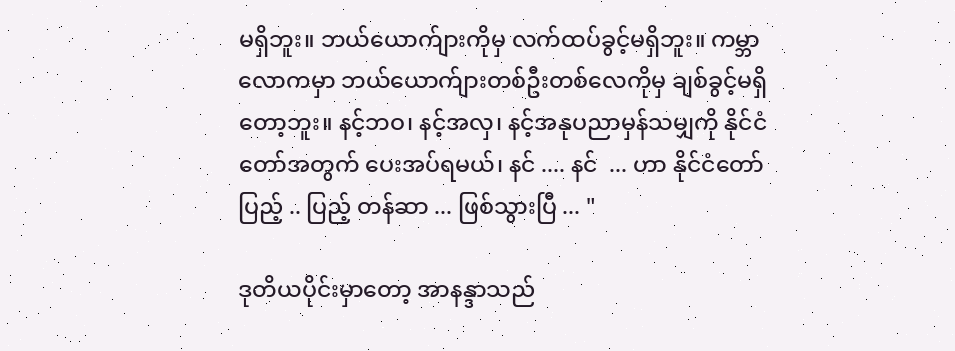မရှိဘူး။ ဘယ်ယောက်ျားကိုမှ လက်ထပ်ခွင့်မရှိဘူး။ ကမ္ဘာလောကမှာ ဘယ်ယောက်ျားတစ်ဦးတစ်လေကိုမှ ချစ်ခွင့်မရှိတော့ဘူး။ နင့်ဘဝ၊ နင့်အလှ၊ နင့်အနုပညာမှန်သမျှကို နိုင်ငံတော်အတွက် ပေးအပ်ရမယ်၊ နင် .... နင်  ... ဟာ နိုင်ငံတော် ပြည့် .. ပြည့် တန်ဆာ ... ဖြစ်သွားပြီ ... "

ဒုတိယပိုင်းမှာတော့ အာနန္ဒာသည်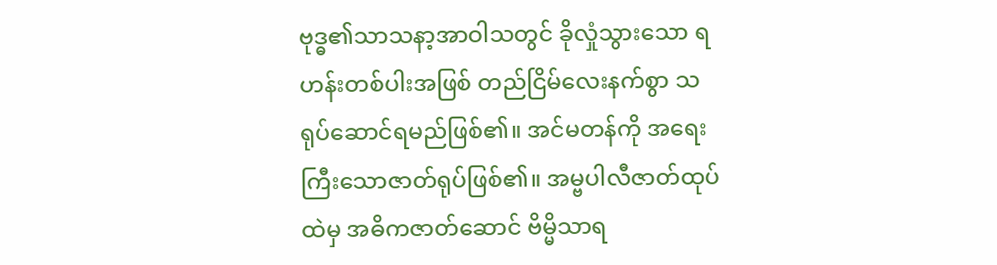ဗုဒ္ဓ၏သာသနာ့အာဝါသတွင် ခိုလှုံသွားသော ရဟန်းတစ်ပါးအဖြစ် တည်ငြိမ်လေးနက်စွာ သရုပ်ဆောင်ရမည်ဖြစ်၏။ အင်မတန်ကို အရေးကြီးသောဇာတ်ရုပ်ဖြစ်၏။ အမ္ဗပါလီဇာတ်ထုပ်ထဲမှ အဓိကဇာတ်ဆောင် ဗိမ္မိသာရ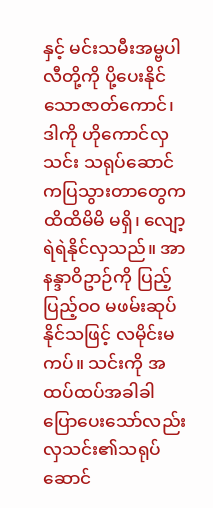နှင့် မင်းသမီးအမ္ဗပါလီတို့ကို ပို့ပေးနိုင်သောဇာတ်ကောင်၊ ဒါကို ဟိုကောင်လှသင်း သရုပ်ဆောင် ကပြသွားတာတွေက ထိထိမိမိ မရှိ၊ လျော့ရဲရဲနိုင်လှသည်။ အာနန္ဒာဝိဥာဉ်ကို ပြည့်ပြည့်ဝဝ မဖမ်းဆုပ်နိုင်သဖြင့် လမိုင်းမကပ်။ သင်းကို အထပ်ထပ်အခါခါ ပြောပေးသော်လည်း လှသင်း၏သရုပ်ဆောင်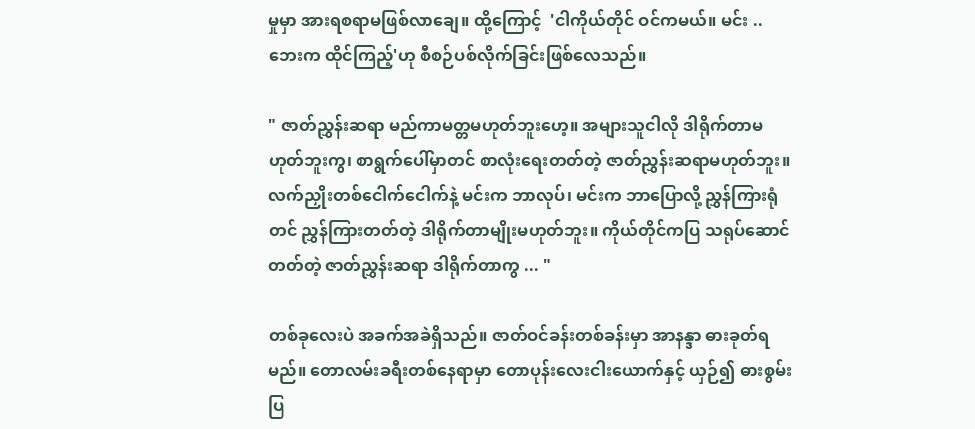မှုမှာ အားရစရာမဖြစ်လာချေ။ ထို့ကြောင့်  'ငါကိုယ်တိုင် ဝင်ကမယ်။ မင်း .. ဘေးက ထိုင်ကြည့်'ဟု စီစဉ်ပစ်လိုက်ခြင်းဖြစ်လေသည်။

" ဇာတ်ညွှန်းဆရာ မည်ကာမတ္တမဟုတ်ဘူးဟေ့။ အများသူငါလို ဒါရိုက်တာမဟုတ်ဘူးကွ၊ စာရွက်ပေါ်မှာတင် စာလုံးရေးတတ်တဲ့ ဇာတ်ညွှန်းဆရာမဟုတ်ဘူး။ လက်ညှိုးတစ်ငေါက်ငေါက်နဲ့ မင်းက ဘာလုပ်၊ မင်းက ဘာပြောလို့ ညွှန်ကြားရုံတင် ညွှန်ကြားတတ်တဲ့ ဒါရိုက်တာမျိုးမဟုတ်ဘူး။ ကိုယ်တိုင်ကပြ သရုပ်ဆောင်တတ်တဲ့ ဇာတ်ညွှန်းဆရာ ဒါရိုက်တာကွ ... "

တစ်ခုလေးပဲ အခက်အခဲရှိသည်။ ဇာတ်ဝင်ခန်းတစ်ခန်းမှာ အာနန္ဒာ ဓားခုတ်ရမည်။ တောလမ်းခရီးတစ်နေရာမှာ တောပုန်းလေးငါးယောက်နှင့် ယှဉ်၍ ဓားစွမ်းပြ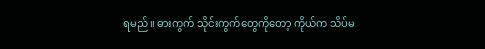ရမည်။ ဓားကွက် သိုင်းကွက်တွေကိုတော့ ကိုယ်က သိပ်မ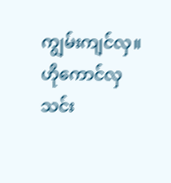ကျွမ်းကျင်လှ။ ဟိုကောင်လှသင်း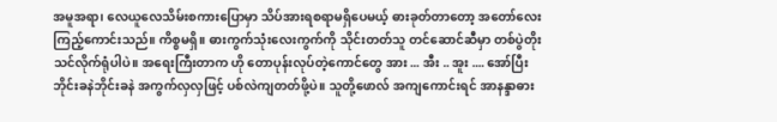အမူအရာ၊ လေယူလေသိမ်းစကားပြောမှာ သိပ်အားရစရာမရှိပေမယ့် ဓားခုတ်တာတော့ အတော်လေးကြည့်ကောင်းသည်။ ကိစ္စမရှိ။ ဓားကွက်သုံးလေးကွက်ကို သိုင်းတတ်သူ တင်ဆောင်ဆီမှာ တစ်ပွဲတိုးသင်လိုက်ရုံပါပဲ။ အရေးကြီးတာက ဟို တောပုန်းလုပ်တဲ့ကောင်တွေ အား ... အီး .. အူး .... အော်ပြီး ဘိုင်းခနဲဘိုင်းခနဲ အကွက်လှလှဖြင့် ပစ်လဲကျတတ်ဖို့ပဲ။ သူတို့ဖောလ် အကျကောင်းရင် အာနန္ဒာဓား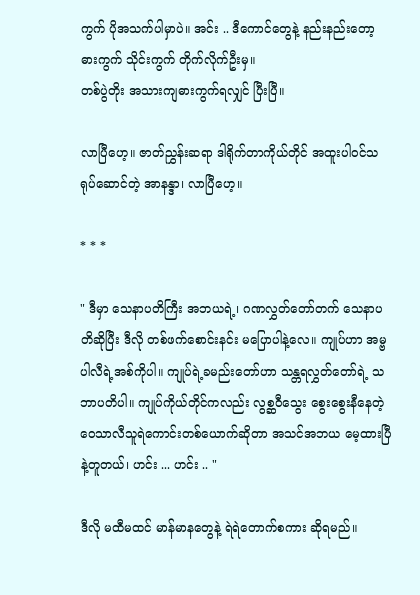ကွက် ပိုအသက်ပါမှာပဲ။ အင်း .. ဒီကောင်တွေနဲ့ နည်းနည်းတော့ ဓားကွက် သိုင်းကွက် တိုက်လိုက်ဦးမှ။
တစ်ပွဲတိုး အသားကျဓားကွက်ရလျှင် ပြီးပြီ။

လာပြီဟေ့။ ဇာတ်ညွှန်းဆရာ ဒါရိုက်တာကိုယ်တိုင် အထူးပါဝင်သရုပ်ဆောင်တဲ့ အာနန္ဒာ၊ လာပြီဟေ့။

* * *

" ဒီမှာ သေနာပတိကြီး အဘယရဲ့၊ ဂဏလွှတ်တော်တက် သေနာပတိဆိုပြီး ဒီလို တစ်ဖက်စောင်းနင်း မပြောပါနဲ့လေ။ ကျုပ်ဟာ အမ္ဗပါလီရဲ့အစ်ကိုပါ။ ကျုပ်ရဲ့ခမည်းတော်ဟာ သန္တရလွှတ်တော်ရဲ့ သဘာပတိပါ။ ကျုပ်ကိုယ်တိုင်ကလည်း လွစ္ဆဝီသွေး စွေးစွေးနီနေတဲ့ ဝေသာလီသူရဲကောင်းတစ်ယောက်ဆိုတာ အသင်အဘယ မေ့ထားပြီနဲ့တူတယ်၊ ဟင်း ... ဟင်း .. "

ဒီလို မထီမထင် မာန်မာနတွေနဲ့ ရဲရဲတောက်စကား ဆိုရမည်။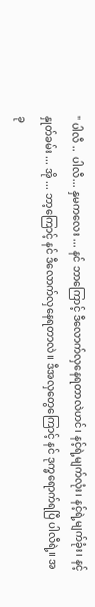" ပါလီ ..  ပါလီ... နှမကလေး ... နင် ဘာကြောင့် ဒီလောက်လှနေရတာလဲဟင်၊ နင့်ရဲ့မျက်လုံး၊ နင့်ရဲ့မျက်ခုံး၊ နင့်နှုတ်ခမ်း ... အို ... ဘာ့ကြောင့် နင် ဒီလောက်လှနေရတာလဲ။ ဒီအလှတွေကြောင့် နင် ဒုက္ခရောက်ရပြီ ပါလီရဲ့။ အခု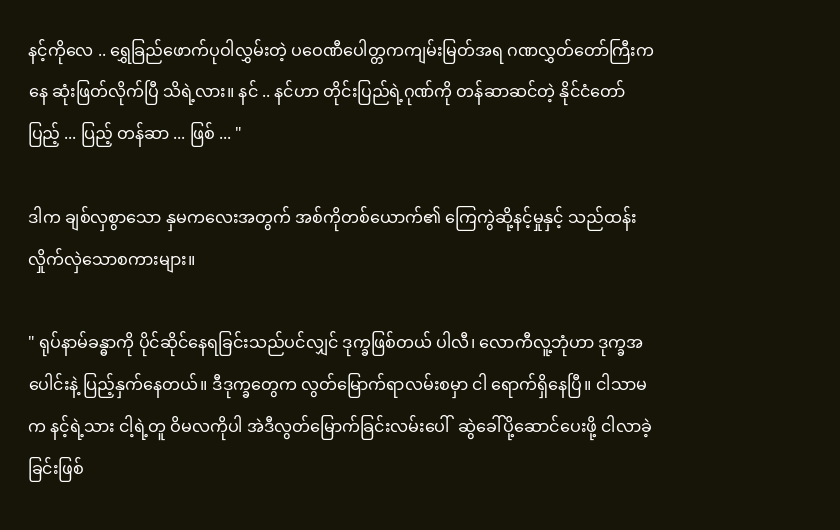နင့်ကိုလေ .. ရွှေခြည်ဖောက်ပုဝါလွှမ်းတဲ့ ပဝေဏီပေါတ္တကကျမ်းမြတ်အရ ဂဏလွှတ်တော်ကြီးကနေ ဆုံးဖြတ်လိုက်ပြီ သိရဲ့လား။ နင် .. နင်ဟာ တိုင်းပြည်ရဲ့ဂုဏ်ကို တန်ဆာဆင်တဲ့ နိုင်ငံတော် ပြည့် ... ပြည့် တန်ဆာ ... ဖြစ် ... "

ဒါက ချစ်လှစွာသော နှမကလေးအတွက် အစ်ကိုတစ်ယောက်၏ ကြေကွဲဆို့နင့်မှုနှင့် သည်ထန်းလှိုက်လှဲသောစကားများ။

" ရုပ်နာမ်ခန္ဓာကို ပိုင်ဆိုင်နေရခြင်းသည်ပင်လျှင် ဒုက္ခဖြစ်တယ် ပါလီ၊ လောကီလူ့ဘုံဟာ ဒုက္ခအပေါင်းနဲ့ ပြည့်နှက်နေတယ်။ ဒီဒုက္ခတွေက လွတ်မြောက်ရာလမ်းစမှာ ငါ ရောက်ရှိနေပြီ။ ငါသာမက နင့်ရဲ့သား ငါ့ရဲ့တူ ဝိမလကိုပါ အဲဒီလွတ်မြောက်ခြင်းလမ်းပေါ်  ဆွဲခေါ်ပို့ဆောင်ပေးဖို့ ငါလာခဲ့ခြင်းဖြစ်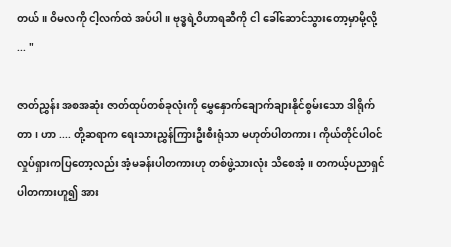တယ်။ ဝိမလကို ငါ့လက်ထဲ အပ်ပါ။ ဗုဒ္ဓရဲ့ဝိဟာရဆီကို ငါ ခေါ်ဆောင်သွားတော့မှာမို့လို့ ... "

ဇာတ်ညွှန်း အစအဆုံး ဇာတ်ထုပ်တစ်ခုလုံးကို မွှေနှောက်ချောက်ချားနိုင်စွမ်းသော ဒါရိုက်တာ၊ ဟာ .... တို့ဆရာက ရေးသားညွှန်ကြားဦးစီးရုံသာ မဟုတ်ပါတကား၊ ကိုယ်တိုင်ပါဝင် လှုပ်ရှားကပြတော့လည်း အံ့မခန်းပါတကားဟု တစ်ဖွဲ့သားလုံး သိစေအံ့။ တကယ့်ပညာရှင်ပါတကားဟူ၍ အား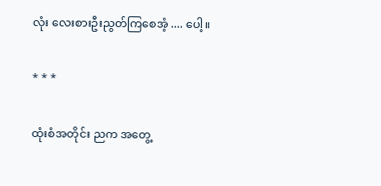လုံး လေးစားဦးညွတ်ကြစေအံ့ .... ပေါ့။

* * *

ထုံးစံအတိုင်း ညက အတွေ့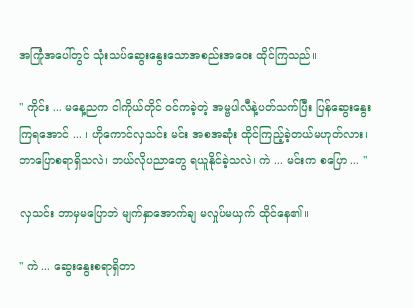အကြုံအပေါ်တွင် သုံးသပ်ဆွေးနွေးသောအစည်းအဝေး ထိုင်ကြသည်။

" ကိုင်း ... မနေ့ညက ငါကိုယ်တိုင် ဝင်ကခဲ့တဲ့ အမ္ဗပါလီနဲ့ပတ်သက်ပြီး ပြန်ဆွေးနွေးကြရအောင် ... ၊ ဟိုကောင်လှသင်း မင်း အစအဆုံး ထိုင်ကြည့်ခဲ့တယ်မဟုတ်လား၊ ဘာပြောစရာရှိသလဲ၊ ဘယ်လိုပညာတွေ ရယူနိုင်ခဲ့သလဲ၊ ကဲ ... မင်းက စပြော ... "

လှသင်း ဘာမှမပြောဘဲ မျက်နှာအောက်ချ မလှုပ်မယှက် ထိုင်နေ၏။

" ကဲ ... ဆွေးနွေးစရာရှိတာ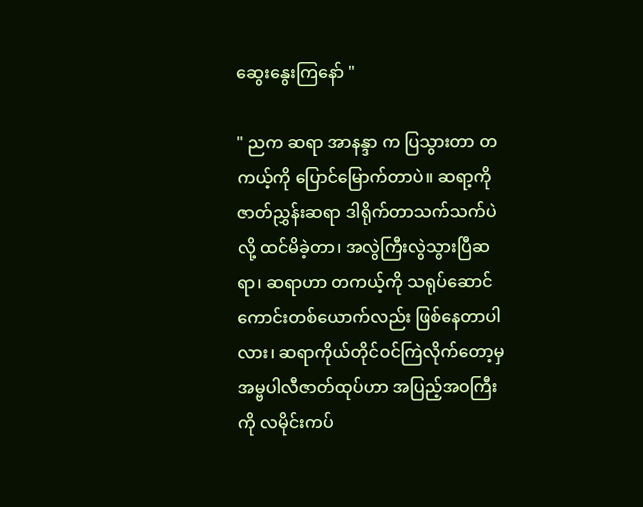ဆွေးနွေးကြနော် "

" ညက ဆရာ အာနန္ဒာ က ပြသွားတာ တကယ့်ကို ပြောင်မြောက်တာပဲ။ ဆရာ့ကို ဇာတ်ညွှန်းဆရာ ဒါရိုက်တာသက်သက်ပဲလို့ ထင်မိခဲ့တာ၊ အလွဲကြီးလွဲသွားပြီဆရာ၊ ဆရာဟာ တကယ့်ကို သရုပ်ဆောင်ကောင်းတစ်ယောက်လည်း ဖြစ်နေတာပါလား၊ ဆရာကိုယ်တိုင်ဝင်ကြဲလိုက်တော့မှ အမ္ဗပါလီဇာတ်ထုပ်ဟာ အပြည့်အဝကြီးကို လမိုင်းကပ်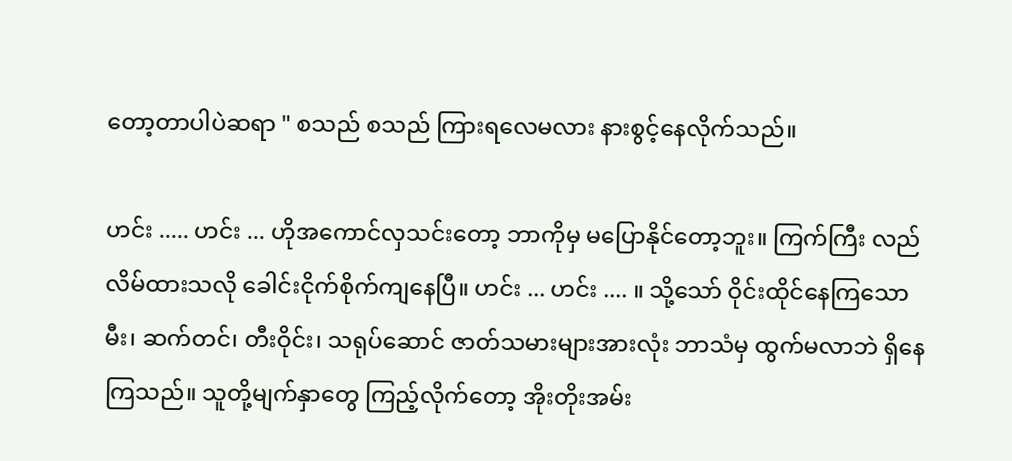တော့တာပါပဲဆရာ " စသည် စသည် ကြားရလေမလား နားစွင့်နေလိုက်သည်။

ဟင်း ..... ဟင်း ... ဟိုအကောင်လှသင်းတော့ ဘာကိုမှ မပြောနိုင်တော့ဘူး။ ကြက်ကြီး လည်လိမ်ထားသလို ခေါင်းငိုက်စိုက်ကျနေပြီ။ ဟင်း ... ဟင်း .... ။ သို့သော် ဝိုင်းထိုင်နေကြသော မီး၊ ဆက်တင်၊ တီးဝိုင်း၊ သရုပ်ဆောင် ဇာတ်သမားများအားလုံး ဘာသံမှ ထွက်မလာဘဲ ရှိနေကြသည်။ သူတို့မျက်နှာတွေ ကြည့်လိုက်တော့ အိုးတိုးအမ်း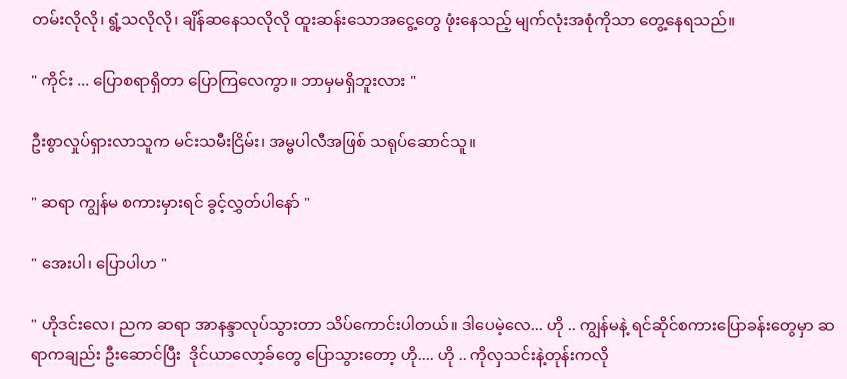တမ်းလိုလို၊ ရွံ့သလိုလို၊ ချိန်ဆနေသလိုလို ထူးဆန်းသောအငွေ့တွေ ဖုံးနေသည့် မျက်လုံးအစုံကိုသာ တွေ့နေရသည်။

" ကိုင်း ... ပြောစရာရှိတာ ပြောကြလေကွာ။ ဘာမှမရှိဘူးလား "

ဦးစွာလှုပ်ရှားလာသူက မင်းသမီးငြိမ်း၊ အမ္ဗပါလီအဖြစ် သရုပ်ဆောင်သူ။

" ဆရာ ကျွန်မ စကားမှားရင် ခွင့်လွှတ်ပါနော် "

" အေးပါ၊ ပြောပါဟ "

" ဟိုဒင်းလေ၊ ညက ဆရာ အာနန္ဒာလုပ်သွားတာ သိပ်ကောင်းပါတယ်။ ဒါပေမဲ့လေ... ဟို .. ကျွန်မနဲ့ ရင်ဆိုင်စကားပြောခန်းတွေမှာ ဆရာကချည်း ဦးဆောင်ပြီး  ဒိုင်ယာလော့ခ်တွေ ပြောသွားတော့ ဟို.... ဟို .. ကိုလှသင်းနဲ့တုန်းကလို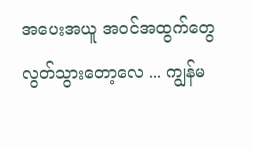အပေးအယူ အဝင်အထွက်တွေ လွတ်သွားတော့လေ ... ကျွန်မ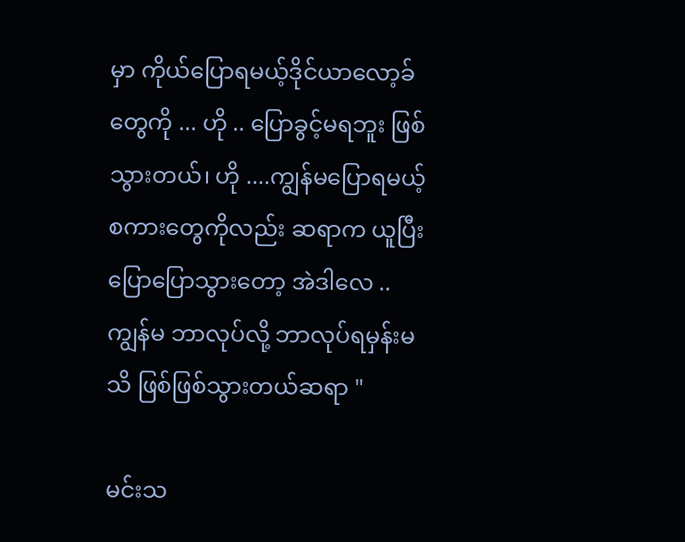မှာ ကိုယ်ပြောရမယ့်ဒိုင်ယာလော့ခ်တွေကို ... ဟို .. ပြောခွင့်မရဘူး ဖြစ်သွားတယ်၊ ဟို ....ကျွန်မပြောရမယ့်စကားတွေကိုလည်း ဆရာက ယူပြီး ပြောပြောသွားတော့ အဲဒါလေ .. ကျွန်မ ဘာလုပ်လို့ ဘာလုပ်ရမှန်းမသိ ဖြစ်ဖြစ်သွားတယ်ဆရာ "

မင်းသ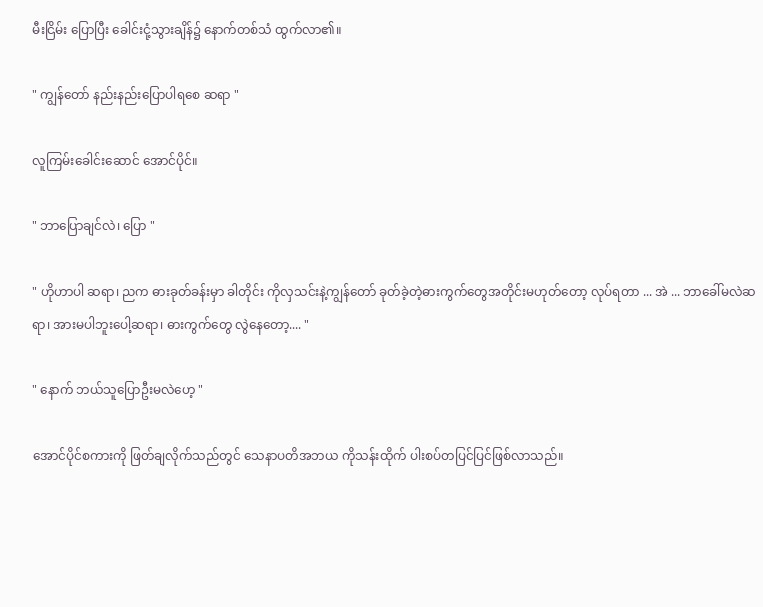မီးငြိမ်း ပြောပြီး ခေါင်းငုံ့သွားချိန်၌ နောက်တစ်သံ ထွက်လာ၏။

" ကျွန်တော် နည်းနည်းပြောပါရစေ ဆရာ "

လူကြမ်းခေါင်းဆောင် အောင်ပိုင်။

" ဘာပြောချင်လဲ၊ ပြော "

" ဟိုဟာပါ ဆရာ၊ ညက ဓားခုတ်ခန်းမှာ ခါတိုင်း ကိုလှသင်းနဲ့ကျွန်တော် ခုတ်ခဲ့တဲ့ဓားကွက်တွေအတိုင်းမဟုတ်တော့ လုပ်ရတာ ... အဲ ... ဘာခေါ်မလဲဆရာ၊ အားမပါဘူးပေါ့ဆရာ၊ ဓားကွက်တွေ လွဲနေတော့.... "

" နောက် ဘယ်သူပြောဦးမလဲဟေ့ "

အောင်ပိုင်စကားကို ဖြတ်ချလိုက်သည်တွင် သေနာပတိအဘယ ကိုသန်းထိုက် ပါးစပ်တပြင်ပြင်ဖြစ်လာသည်။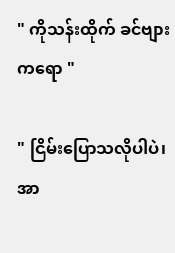" ကိုသန်းထိုက် ခင်ဗျားကရော "

" ငြိမ်းပြောသလိုပါပဲ၊ အာ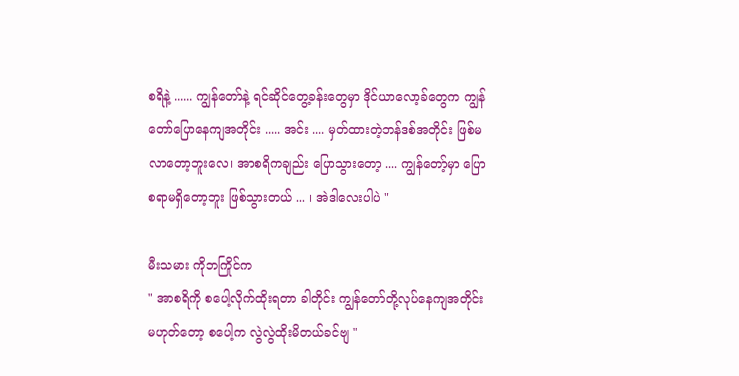စရိနဲ့ ...... ကျွန်တော်နဲ့ ရင်ဆိုင်တွေ့ခန်းတွေမှာ ဒိုင်ယာလော့ခ်တွေက ကျွန်တော်ပြောနေကျအတိုင်း ..... အင်း .... မှတ်ထားတဲ့ဘန်ဒစ်အတိုင်း ဖြစ်မလာတော့ဘူးလေ၊ အာစရိကချည်း ပြောသွားတော့ .... ကျွန်တော့်မှာ ပြောစရာမရှိတော့ဘူး ဖြစ်သွားတယ် ... ၊ အဲဒါလေးပါပဲ "

မီးသမား ကိုဘကြိုင်က
" အာစရိကို စပေါ့လိုက်ထိုးရတာ ခါတိုင်း ကျွန်တော်တို့လုပ်နေကျအတိုင်းမဟုတ်တော့ စပေါ့က လွဲလွဲထိုးမိတယ်ခင်ဗျ "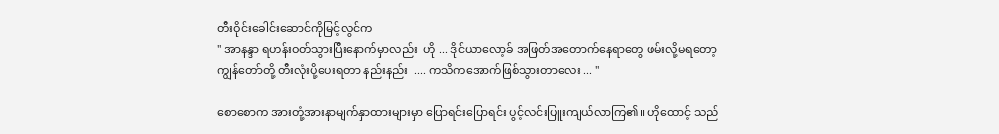တီးဝိုင်းခေါင်းဆောင်ကိုမြင့်လွင်က
" အာနန္ဒာ ရဟန်းဝတ်သွားပြီးနောက်မှာလည်း  ဟို ... ဒိုင်ယာလော့ခ် အဖြတ်အတောက်နေရာတွေ ဖမ်းလို့မရတော့ ကျွန်တော်တို့ တီးလုံးပို့ပေးရတာ နည်းနည်း  .... ကသိကအောက်ဖြစ်သွားတာလေး ... "

စောစောက အားတုံ့အားနာမျက်နှာထားများမှာ ပြောရင်းပြောရင်း ပွင့်လင်းပြူးကျယ်လာကြ၏။ ဟိုထောင့် သည်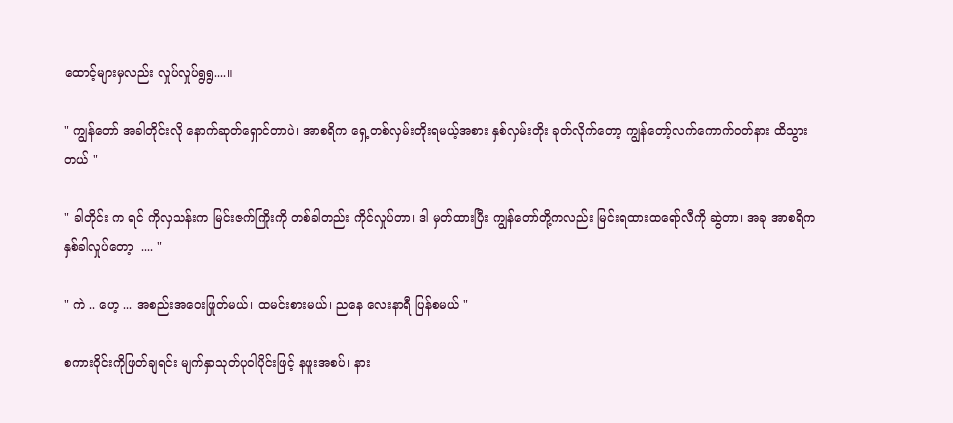ထောင့်များမှလည်း လှုပ်လှုပ်ရွရွ....။

" ကျွန်တော် အခါတိုင်းလို နောက်ဆုတ်ရှောင်တာပဲ၊ အာစရိက ရှေ့တစ်လှမ်းတိုးရမယ့်အစား နှစ်လှမ်းတိုး ခုတ်လိုက်တော့ ကျွန်တော့်လက်ကောက်ဝတ်နား ထိသွားတယ် "

" ခါတိုင်း က ရင် ကိုလှသန်းက မြင်းဇက်ကြိုးကို တစ်ခါတည်း ကိုင်လှုပ်တာ၊ ဒါ မှတ်ထားပြီး ကျွန်တော်တို့ကလည်း မြင်းရထားထရော်လီကို ဆွဲတာ၊ အခု အာစရိက နှစ်ခါလှုပ်တော့  .... "

" ကဲ .. ဟေ့ ... အစည်းအဝေးဖြုတ်မယ်၊ ထမင်းစားမယ်၊ ညနေ လေးနာရီ ပြန်စမယ် "

စကားဝိုင်းကိုဖြတ်ချရင်း မျက်နှာသုတ်ပုဝါပိုင်းဖြင့် နဖူးအစပ်၊ နား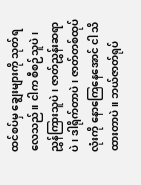ထင်စပ်မှ ချွေးများကို သုတ်ရလေသည်။ ငါက စီစဉ်သူပဲ၊ ညွှန်ကြားသူပဲ၊ ဇာတ်ညွှန်းဆရာပဲ၊ ဒါရိုက်တာပဲ၊ ဇာတ်တစ်ထုပ်လုံးကို နောကြေနေအောင် ငါ သိထားတာပဲ။ ဘယ်ဇာတ်ရုပ်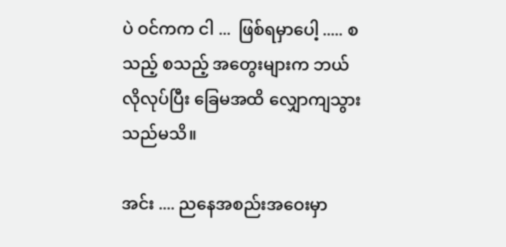ပဲ ဝင်ကက ငါ ...  ဖြစ်ရမှာပေါ့ ..... စသည့် စသည့် အတွေးများက ဘယ်လိုလုပ်ပြီး ခြေမအထိ လျှောကျသွားသည်မသိ။

အင်း .... ညနေအစည်းအဝေးမှာ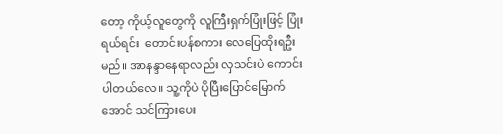တော့ ကိုယ့်လူတွေကို လူကြီးရှက်ပြုံးဖြင့် ပြုံးရယ်ရင်း  တောင်းပန်စကား လေပြေထိုးရဦးမည်။ အာနန္ဒာနေရာလည်း လှသင်းပဲ ကောင်းပါတယ်လေ။ သူ့ကိုပဲ ပိုပြီးပြောင်မြောက်အောင် သင်ကြားပေး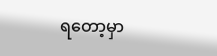ရတော့မှာ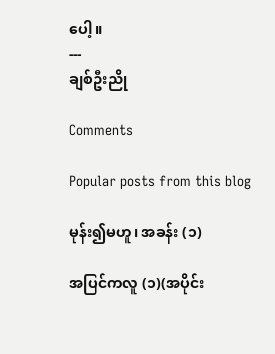ပေါ့။
---
ချစ်ဦးညို

Comments

Popular posts from this blog

မုန်း၍မဟူ၊ အခန်း (၁)

အပြင်ကလူ (၁)(အပိုင်း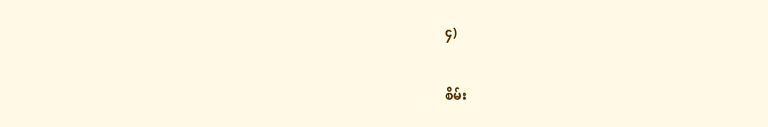၄)

စိမ်း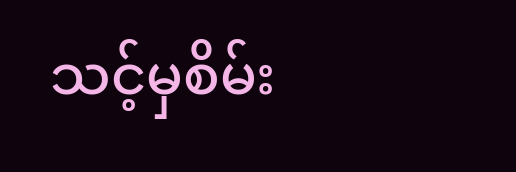သင့်မှစိမ်း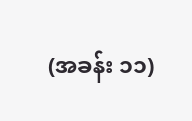(အခန်း ၁၁)